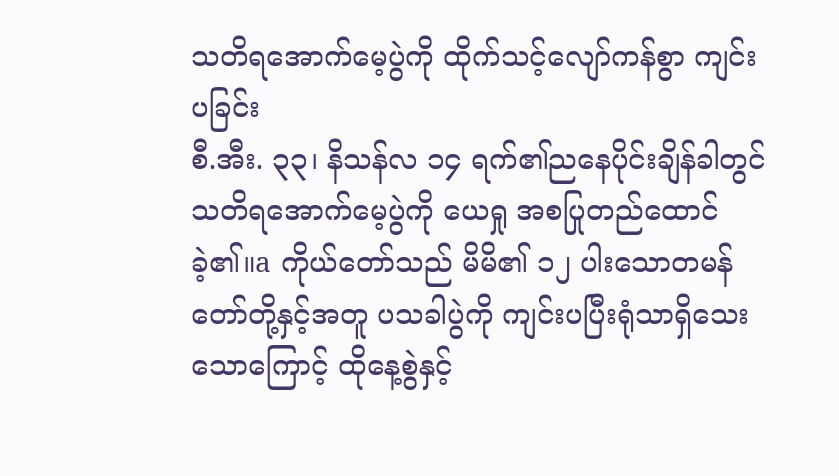သတိရအောက်မေ့ပွဲကို ထိုက်သင့်လျော်ကန်စွာ ကျင်းပခြင်း
စီ.အီး. ၃၃၊ နိသန်လ ၁၄ ရက်၏ညနေပိုင်းချိန်ခါတွင် သတိရအောက်မေ့ပွဲကို ယေရှု အစပြုတည်ထောင်ခဲ့၏။a ကိုယ်တော်သည် မိမိ၏ ၁၂ ပါးသောတမန်တော်တို့နှင့်အတူ ပသခါပွဲကို ကျင်းပပြီးရုံသာရှိသေးသောကြောင့် ထိုနေ့စွဲနှင့်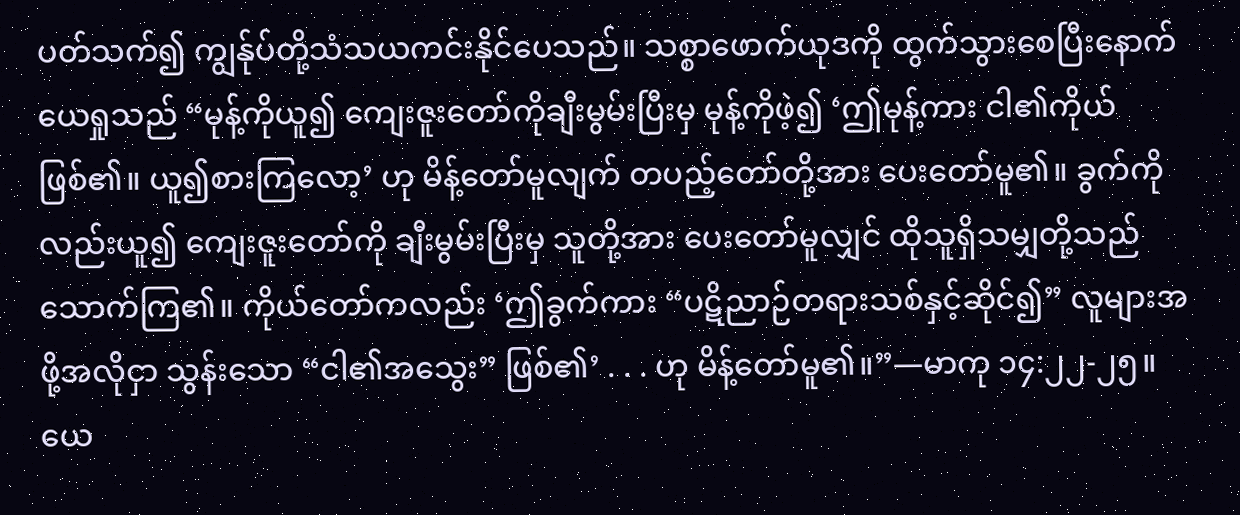ပတ်သက်၍ ကျွန်ုပ်တို့သံသယကင်းနိုင်ပေသည်။ သစ္စာဖောက်ယုဒကို ထွက်သွားစေပြီးနောက် ယေရှုသည် “မုန့်ကိုယူ၍ ကျေးဇူးတော်ကိုချီးမွမ်းပြီးမှ မုန့်ကိုဖဲ့၍ ‘ဤမုန့်ကား ငါ၏ကိုယ်ဖြစ်၏။ ယူ၍စားကြလော့’ ဟု မိန့်တော်မူလျက် တပည့်တော်တို့အား ပေးတော်မူ၏။ ခွက်ကိုလည်းယူ၍ ကျေးဇူးတော်ကို ချီးမွမ်းပြီးမှ သူတို့အား ပေးတော်မူလျှင် ထိုသူရှိသမျှတို့သည် သောက်ကြ၏။ ကိုယ်တော်ကလည်း ‘ဤခွက်ကား “ပဋိညာဉ်တရားသစ်နှင့်ဆိုင်၍” လူများအဖို့အလိုငှာ သွန်းသော “ငါ၏အသွေး” ဖြစ်၏’ . . . ဟု မိန့်တော်မူ၏။”—မာကု ၁၄:၂၂-၂၅။
ယေ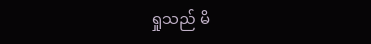ရှုသည် မိ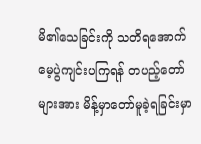မိ၏သေခြင်းကို သတိရအောက်မေ့ပွဲကျင်းပကြရန် တပည့်တော်များအား မိန့်မှာတော်မူခဲ့ရခြင်းမှာ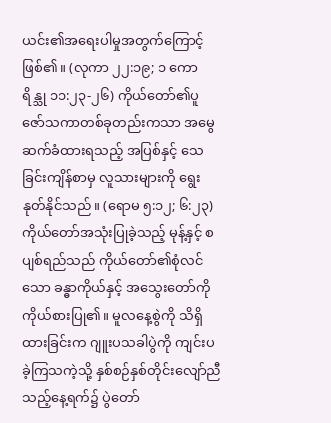ယင်း၏အရေးပါမှုအတွက်ကြောင့်ဖြစ်၏။ (လုကာ ၂၂:၁၉; ၁ ကောရိန္သု ၁၁:၂၃-၂၆) ကိုယ်တော်၏ပူဇော်သကာတစ်ခုတည်းကသာ အမွေဆက်ခံထားရသည့် အပြစ်နှင့် သေခြင်းကျိန်စာမှ လူသားများကို ရွေးနုတ်နိုင်သည်။ (ရောမ ၅:၁၂; ၆:၂၃) ကိုယ်တော်အသုံးပြုခဲ့သည့် မုန့်နှင့် စပျစ်ရည်သည် ကိုယ်တော်၏စုံလင်သော ခန္ဓာကိုယ်နှင့် အသွေးတော်ကို ကိုယ်စားပြု၏။ မူလနေ့စွဲကို သိရှိထားခြင်းက ဂျူးပသခါပွဲကို ကျင်းပခဲ့ကြသကဲ့သို့ နှစ်စဉ်နှစ်တိုင်းလျော်ညီသည့်နေ့ရက်၌ ပွဲတော်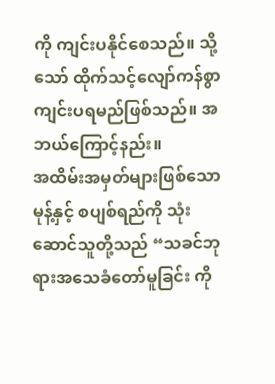ကို ကျင်းပနိုင်စေသည်။ သို့သော် ထိုက်သင့်လျော်ကန်စွာ ကျင်းပရမည်ဖြစ်သည်။ အဘယ်ကြောင့်နည်း။
အထိမ်းအမှတ်များဖြစ်သော မုန့်နှင့် စပျစ်ရည်ကို သုံးဆောင်သူတို့သည် “သခင်ဘုရားအသေခံတော်မူခြင်း ကို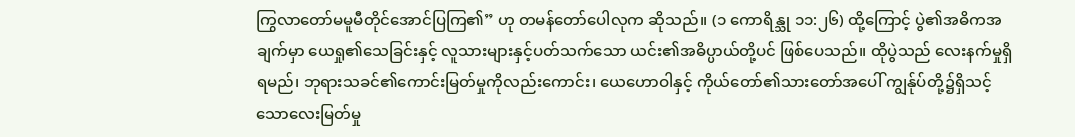ကြွလာတော်မမူမီတိုင်အောင်ပြကြ၏” ဟု တမန်တော်ပေါလုက ဆိုသည်။ (၁ ကောရိန္သု ၁၁:၂၆) ထို့ကြောင့် ပွဲ၏အဓိကအချက်မှာ ယေရှု၏သေခြင်းနှင့် လူသားများနှင့်ပတ်သက်သော ယင်း၏အဓိပ္ပာယ်တို့ပင် ဖြစ်ပေသည်။ ထိုပွဲသည် လေးနက်မှုရှိရမည်၊ ဘုရားသခင်၏ကောင်းမြတ်မှုကိုလည်းကောင်း၊ ယေဟောဝါနှင့် ကိုယ်တော်၏သားတော်အပေါ် ကျွန်ုပ်တို့၌ရှိသင့်သောလေးမြတ်မှု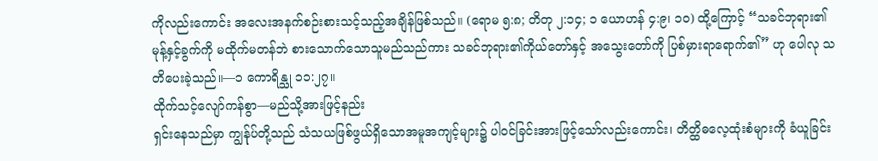ကိုလည်းကောင်း အလေးအနက်စဉ်းစားသင့်သည့်အချိန်ဖြစ်သည်။ (ရောမ ၅:၈; တိတု ၂:၁၄; ၁ ယောဟန် ၄:၉၊ ၁၀) ထို့ကြောင့် “သခင်ဘုရား၏မုန့်နှင့်ခွက်ကို မထိုက်မတန်ဘဲ စားသောက်သောသူမည်သည်ကား သခင်ဘုရား၏ကိုယ်တော်နှင့် အသွေးတော်ကို ပြစ်မှားရာရောက်၏” ဟု ပေါလု သတိပေးခဲ့သည်။—၁ ကောရိန္သု ၁၁:၂၇။
ထိုက်သင့်လျော်ကန်စွာ—မည်သို့အားဖြင့်နည်း
ရှင်းနေသည်မှာ ကျွန်ုပ်တို့သည် သံသယဖြစ်ဖွယ်ရှိသောအမူအကျင့်များ၌ ပါဝင်ခြင်းအားဖြင့်သော်လည်းကောင်း၊ တိတ္ထိဓလေ့ထုံးစံများကို ခံယူခြင်း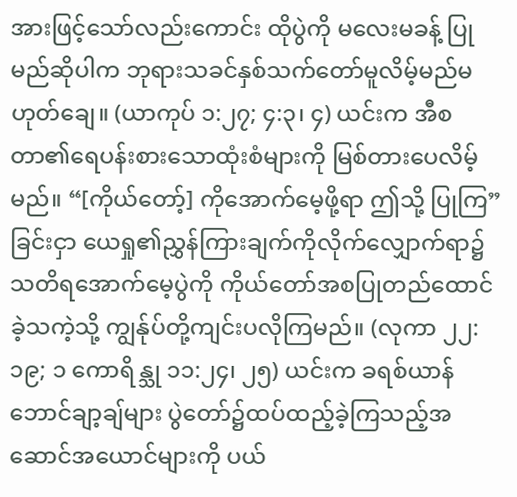အားဖြင့်သော်လည်းကောင်း ထိုပွဲကို မလေးမခန့် ပြုမည်ဆိုပါက ဘုရားသခင်နှစ်သက်တော်မူလိမ့်မည်မဟုတ်ချေ။ (ယာကုပ် ၁:၂၇; ၄:၃၊ ၄) ယင်းက အီစတာ၏ရေပန်းစားသောထုံးစံများကို မြစ်တားပေလိမ့်မည်။ “[ကိုယ်တော့်] ကိုအောက်မေ့ဖို့ရာ ဤသို့ ပြုကြ” ခြင်းငှာ ယေရှု၏ညွှန်ကြားချက်ကိုလိုက်လျှောက်ရာ၌ သတိရအောက်မေ့ပွဲကို ကိုယ်တော်အစပြုတည်ထောင်ခဲ့သကဲ့သို့ ကျွန်ုပ်တို့ကျင်းပလိုကြမည်။ (လုကာ ၂၂:၁၉; ၁ ကောရိန္သု ၁၁:၂၄၊ ၂၅) ယင်းက ခရစ်ယာန်ဘောင်ချာ့ချ်များ ပွဲတော်၌ထပ်ထည့်ခဲ့ကြသည့်အဆောင်အယောင်များကို ပယ်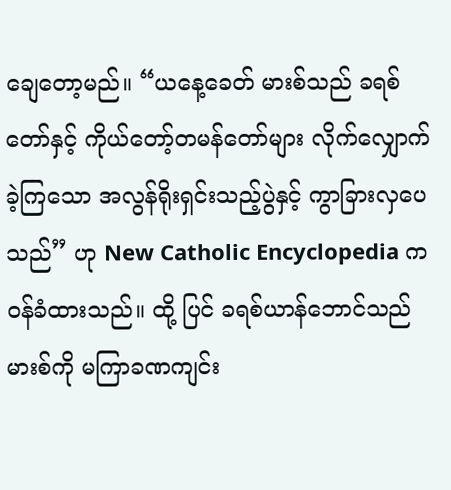ချေတော့မည်။ “ယနေ့ခေတ် မားစ်သည် ခရစ်တော်နှင့် ကိုယ်တော့်တမန်တော်များ လိုက်လျှောက်ခဲ့ကြသော အလွန်ရိုးရှင်းသည့်ပွဲနှင့် ကွာခြားလှပေသည်” ဟု New Catholic Encyclopedia က ဝန်ခံထားသည်။ ထို့ ပြင် ခရစ်ယာန်ဘောင်သည် မားစ်ကို မကြာခဏကျင်း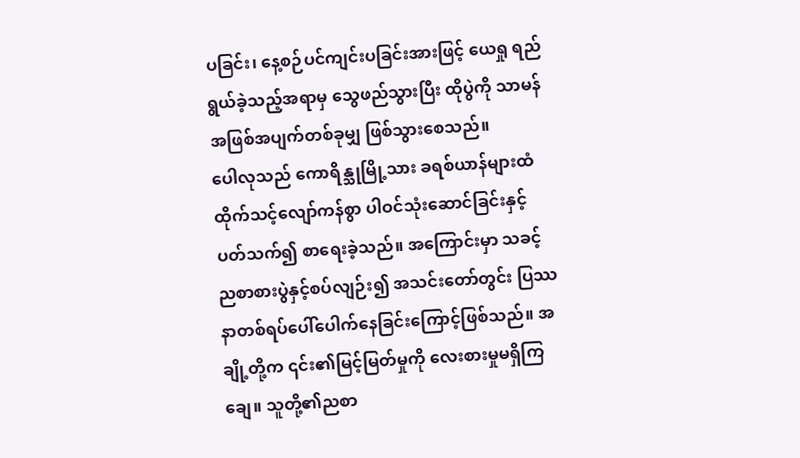ပခြင်း၊ နေ့စဉ်ပင်ကျင်းပခြင်းအားဖြင့် ယေရှု ရည်ရွယ်ခဲ့သည့်အရာမှ သွေဖည်သွားပြီး ထိုပွဲကို သာမန်အဖြစ်အပျက်တစ်ခုမျှ ဖြစ်သွားစေသည်။
ပေါလုသည် ကောရိန္သုမြို့သား ခရစ်ယာန်များထံ ထိုက်သင့်လျော်ကန်စွာ ပါဝင်သုံးဆောင်ခြင်းနှင့်ပတ်သက်၍ စာရေးခဲ့သည်။ အကြောင်းမှာ သခင့်ညစာစားပွဲနှင့်စပ်လျဉ်း၍ အသင်းတော်တွင်း ပြဿနာတစ်ရပ်ပေါ်ပေါက်နေခြင်းကြောင့်ဖြစ်သည်။ အချို့တို့က ၎င်း၏မြင့်မြတ်မှုကို လေးစားမှုမရှိကြချေ။ သူတို့၏ညစာ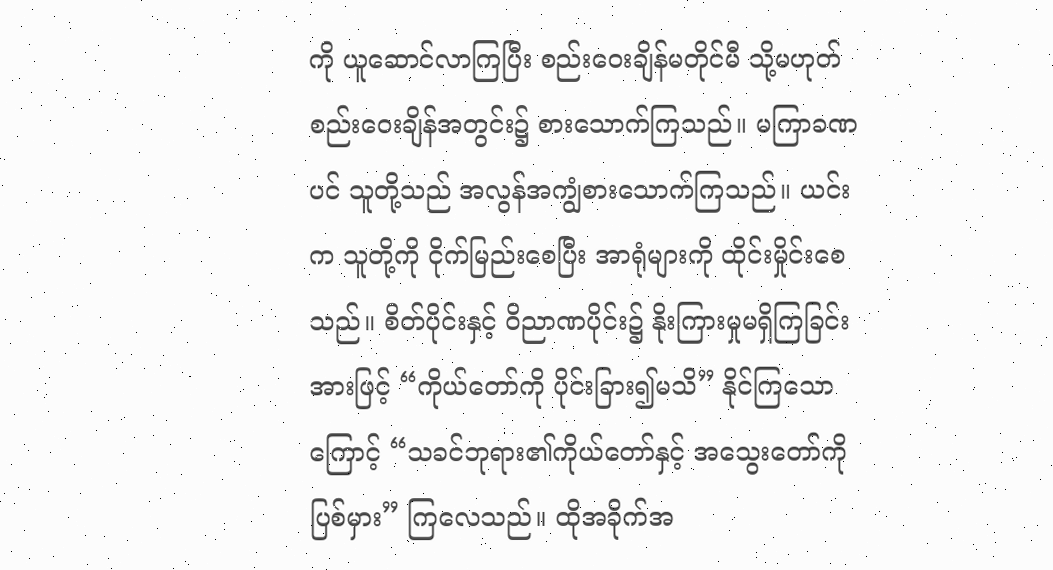ကို ယူဆောင်လာကြပြီး စည်းဝေးချိန်မတိုင်မီ သို့မဟုတ် စည်းဝေးချိန်အတွင်း၌ စားသောက်ကြသည်။ မကြာခဏပင် သူတို့သည် အလွန်အကျွံစားသောက်ကြသည်။ ယင်းက သူတို့ကို ငိုက်မြည်းစေပြီး အာရုံများကို ထိုင်းမှိုင်းစေသည်။ စိတ်ပိုင်းနှင့် ဝိညာဏပိုင်း၌ နိုးကြားမှုမရှိကြခြင်းအားဖြင့် “ကိုယ်တော်ကို ပိုင်းခြား၍မသိ” နိုင်ကြသောကြောင့် “သခင်ဘုရား၏ကိုယ်တော်နှင့် အသွေးတော်ကို ပြစ်မှား” ကြလေသည်။ ထိုအခိုက်အ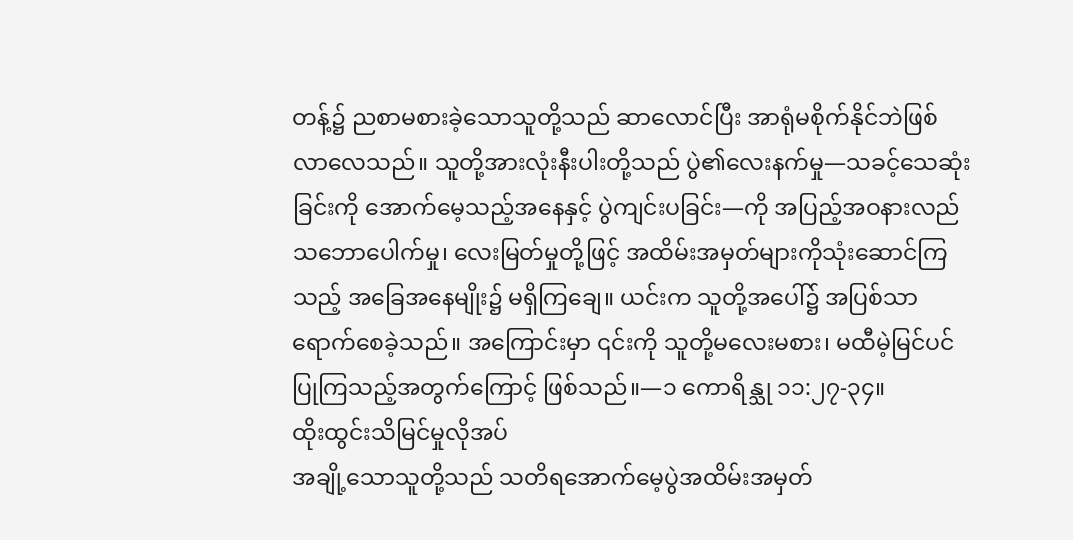တန့်၌ ညစာမစားခဲ့သောသူတို့သည် ဆာလောင်ပြီး အာရုံမစိုက်နိုင်ဘဲဖြစ်လာလေသည်။ သူတို့အားလုံးနီးပါးတို့သည် ပွဲ၏လေးနက်မှု—သခင့်သေဆုံးခြင်းကို အောက်မေ့သည့်အနေနှင့် ပွဲကျင်းပခြင်း—ကို အပြည့်အဝနားလည်သဘောပေါက်မှု၊ လေးမြတ်မှုတို့ဖြင့် အထိမ်းအမှတ်များကိုသုံးဆောင်ကြသည့် အခြေအနေမျိုး၌ မရှိကြချေ။ ယင်းက သူတို့အပေါ်၌ အပြစ်သာရောက်စေခဲ့သည်။ အကြောင်းမှာ ၎င်းကို သူတို့မလေးမစား၊ မထီမဲ့မြင်ပင်ပြုကြသည့်အတွက်ကြောင့် ဖြစ်သည်။—၁ ကောရိန္သု ၁၁:၂၇-၃၄။
ထိုးထွင်းသိမြင်မှုလိုအပ်
အချို့သောသူတို့သည် သတိရအောက်မေ့ပွဲအထိမ်းအမှတ်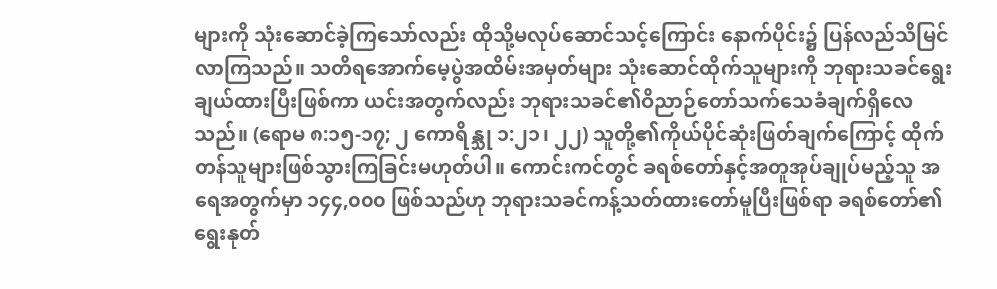များကို သုံးဆောင်ခဲ့ကြသော်လည်း ထိုသို့မလုပ်ဆောင်သင့်ကြောင်း နောက်ပိုင်း၌ ပြန်လည်သိမြင်လာကြသည်။ သတိရအောက်မေ့ပွဲအထိမ်းအမှတ်များ သုံးဆောင်ထိုက်သူများကို ဘုရားသခင်ရွေးချယ်ထားပြီးဖြစ်ကာ ယင်းအတွက်လည်း ဘုရားသခင်၏ဝိညာဉ်တော်သက်သေခံချက်ရှိလေသည်။ (ရောမ ၈:၁၅-၁၇; ၂ ကောရိန္သု ၁:၂၁၊ ၂၂) သူတို့၏ကိုယ်ပိုင်ဆုံးဖြတ်ချက်ကြောင့် ထိုက်တန်သူများဖြစ်သွားကြခြင်းမဟုတ်ပါ။ ကောင်းကင်တွင် ခရစ်တော်နှင့်အတူအုပ်ချုပ်မည့်သူ အရေအတွက်မှာ ၁၄၄,၀၀၀ ဖြစ်သည်ဟု ဘုရားသခင်ကန့်သတ်ထားတော်မူပြီးဖြစ်ရာ ခရစ်တော်၏ရွေးနုတ်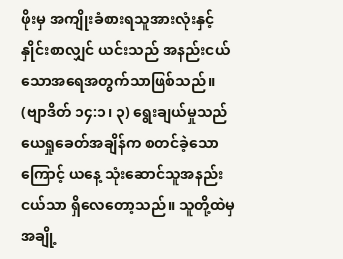ဖိုးမှ အကျိုးခံစားရသူအားလုံးနှင့် နှိုင်းစာလျှင် ယင်းသည် အနည်းငယ်သောအရေအတွက်သာဖြစ်သည်။ (ဗျာဒိတ် ၁၄:၁၊ ၃) ရွေးချယ်မှုသည် ယေရှုခေတ်အချိန်က စတင်ခဲ့သောကြောင့် ယနေ့ သုံးဆောင်သူအနည်းငယ်သာ ရှိလေတော့သည်။ သူတို့ထဲမှ အချို့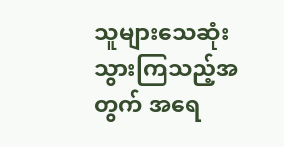သူများသေဆုံးသွားကြသည့်အတွက် အရေ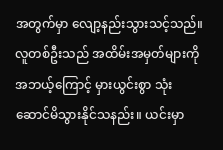အတွက်မှာ လျော့နည်းသွားသင့်သည်။
လူတစ်ဦးသည် အထိမ်းအမှတ်များကို အဘယ့်ကြောင့် မှားယွင်းစွာ သုံးဆောင်မိသွားနိုင်သနည်း။ ယင်းမှာ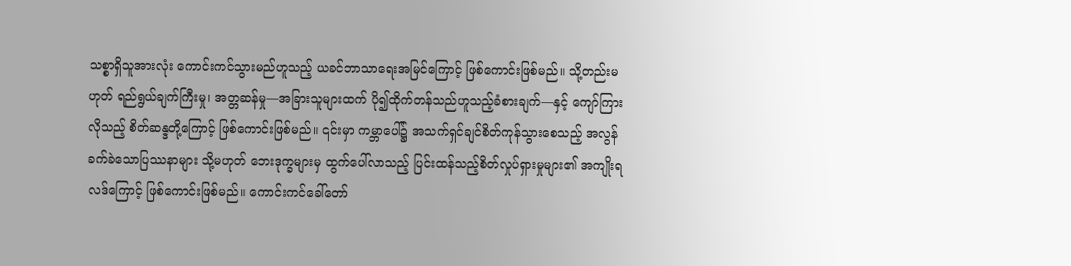သစ္စာရှိသူအားလုံး ကောင်းကင်သွားမည်ဟူသည့် ယခင်ဘာသာရေးအမြင်ကြောင့် ဖြစ်ကောင်းဖြစ်မည်။ သို့တည်းမဟုတ် ရည်ရွယ်ချက်ကြီးမှု၊ အတ္တဆန်မှု—အခြားသူများထက် ပို၍ထိုက်တန်သည်ဟူသည့်ခံစားချက်—နှင့် ကျော်ကြားလိုသည့် စိတ်ဆန္ဒတို့ကြောင့် ဖြစ်ကောင်းဖြစ်မည်။ ၎င်းမှာ ကမ္ဘာပေါ်၌ အသက်ရှင်ချင်စိတ်ကုန်သွားစေသည့် အလွန်ခက်ခဲသောပြဿနာများ သို့မဟုတ် ဘေးဒုက္ခများမှ ထွက်ပေါ်လာသည့် ပြင်းထန်သည့်စိတ်လှုပ်ရှားမှုများ၏ အကျိုးရလဒ်ကြောင့် ဖြစ်ကောင်းဖြစ်မည်။ ကောင်းကင်ခေါ်တော်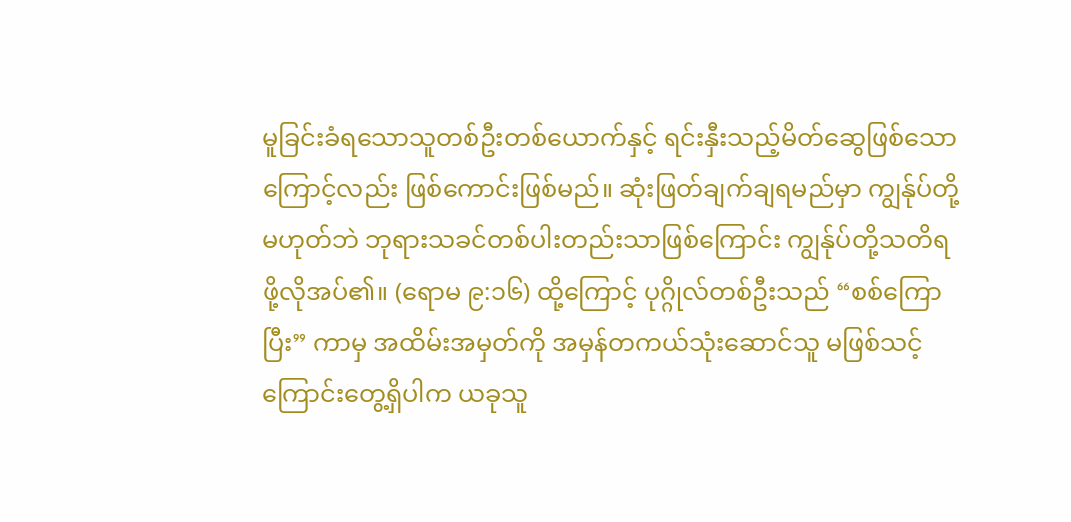မူခြင်းခံရသောသူတစ်ဦးတစ်ယောက်နှင့် ရင်းနှီးသည့်မိတ်ဆွေဖြစ်သောကြောင့်လည်း ဖြစ်ကောင်းဖြစ်မည်။ ဆုံးဖြတ်ချက်ချရမည်မှာ ကျွန်ုပ်တို့မဟုတ်ဘဲ ဘုရားသခင်တစ်ပါးတည်းသာဖြစ်ကြောင်း ကျွန်ုပ်တို့သတိရဖို့လိုအပ်၏။ (ရောမ ၉:၁၆) ထို့ကြောင့် ပုဂ္ဂိုလ်တစ်ဦးသည် “စစ်ကြောပြီး” ကာမှ အထိမ်းအမှတ်ကို အမှန်တကယ်သုံးဆောင်သူ မဖြစ်သင့်ကြောင်းတွေ့ရှိပါက ယခုသူ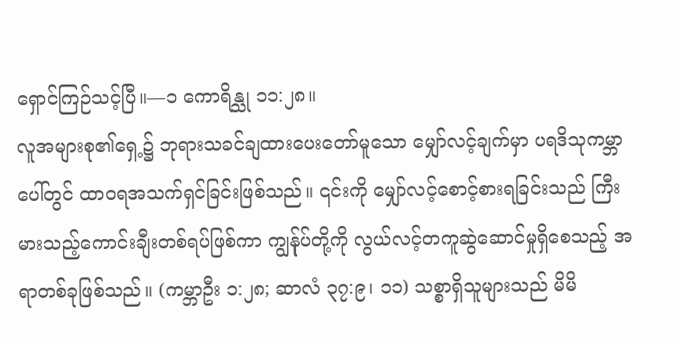ရှောင်ကြဉ်သင့်ပြီ။—၁ ကောရိန္သု ၁၁:၂၈။
လူအများစု၏ရှေ့၌ ဘုရားသခင်ချထားပေးတော်မူသော မျှော်လင့်ချက်မှာ ပရဒိသုကမ္ဘာပေါ်တွင် ထာဝရအသက်ရှင်ခြင်းဖြစ်သည်။ ၎င်းကို မျှော်လင့်စောင့်စားရခြင်းသည် ကြီးမားသည့်ကောင်းချီးတစ်ရပ်ဖြစ်ကာ ကျွန်ုပ်တို့ကို လွယ်လင့်တကူဆွဲဆောင်မှုရှိစေသည့် အရာတစ်ခုဖြစ်သည်။ (ကမ္ဘာဦး ၁:၂၈; ဆာလံ ၃၇:၉၊ ၁၁) သစ္စာရှိသူများသည် မိမိ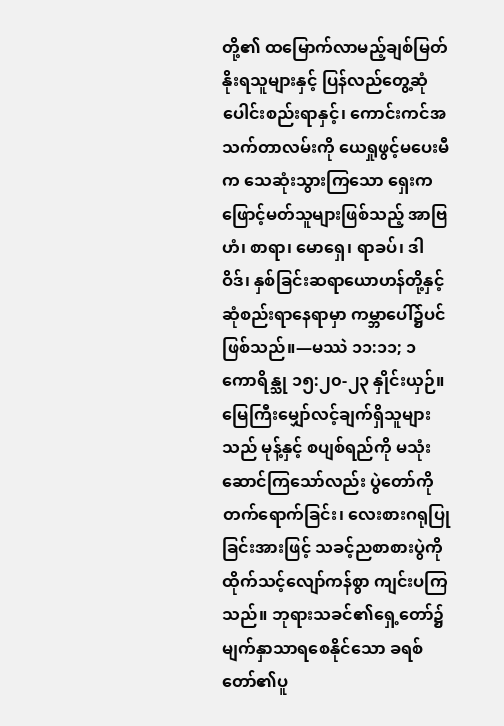တို့၏ ထမြောက်လာမည့်ချစ်မြတ်နိုးရသူများနှင့် ပြန်လည်တွေ့ဆုံပေါင်းစည်းရာနှင့်၊ ကောင်းကင်အသက်တာလမ်းကို ယေရှုဖွင့်မပေးမီက သေဆုံးသွားကြသော ရှေးကဖြောင့်မတ်သူများဖြစ်သည့် အာဗြဟံ၊ စာရာ၊ မောရှေ၊ ရာခပ်၊ ဒါဝိဒ်၊ နှစ်ခြင်းဆရာယောဟန်တို့နှင့် ဆုံစည်းရာနေရာမှာ ကမ္ဘာပေါ်၌ပင်ဖြစ်သည်။—မဿဲ ၁၁:၁၁; ၁ ကောရိန္သု ၁၅:၂၀-၂၃ နှိုင်းယှဉ်။
မြေကြီးမျှော်လင့်ချက်ရှိသူများသည် မုန့်နှင့် စပျစ်ရည်ကို မသုံးဆောင်ကြသော်လည်း ပွဲတော်ကိုတက်ရောက်ခြင်း၊ လေးစားဂရုပြုခြင်းအားဖြင့် သခင့်ညစာစားပွဲကို ထိုက်သင့်လျော်ကန်စွာ ကျင်းပကြသည်။ ဘုရားသခင်၏ရှေ့တော်၌ မျက်နှာသာရစေနိုင်သော ခရစ်တော်၏ပူ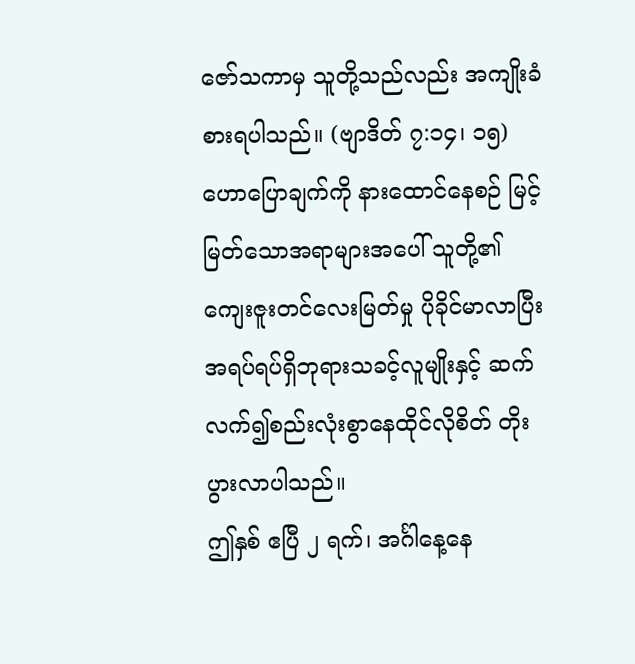ဇော်သကာမှ သူတို့သည်လည်း အကျိုးခံစားရပါသည်။ (ဗျာဒိတ် ၇:၁၄၊ ၁၅) ဟောပြောချက်ကို နားထောင်နေစဉ် မြင့်မြတ်သောအရာများအပေါ် သူတို့၏ကျေးဇူးတင်လေးမြတ်မှု ပိုခိုင်မာလာပြီး အရပ်ရပ်ရှိဘုရားသခင့်လူမျိုးနှင့် ဆက်လက်၍စည်းလုံးစွာနေထိုင်လိုစိတ် တိုးပွားလာပါသည်။
ဤနှစ် ဧပြီ ၂ ရက်၊ အင်္ဂါနေ့နေ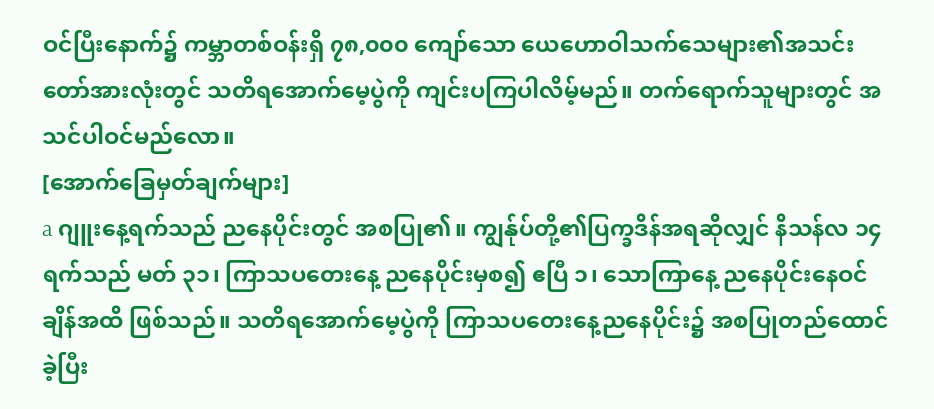ဝင်ပြီးနောက်၌ ကမ္ဘာတစ်ဝန်းရှိ ၇၈,၀၀၀ ကျော်သော ယေဟောဝါသက်သေများ၏အသင်းတော်အားလုံးတွင် သတိရအောက်မေ့ပွဲကို ကျင်းပကြပါလိမ့်မည်။ တက်ရောက်သူများတွင် အသင်ပါဝင်မည်လော။
[အောက်ခြေမှတ်ချက်များ]
a ဂျူးနေ့ရက်သည် ညနေပိုင်းတွင် အစပြု၏။ ကျွန်ုပ်တို့၏ပြက္ခဒိန်အရဆိုလျှင် နိသန်လ ၁၄ ရက်သည် မတ် ၃၁၊ ကြာသပတေးနေ့ ညနေပိုင်းမှစ၍ ဧပြီ ၁၊ သောကြာနေ့ ညနေပိုင်းနေဝင်ချိန်အထိ ဖြစ်သည်။ သတိရအောက်မေ့ပွဲကို ကြာသပတေးနေ့ညနေပိုင်း၌ အစပြုတည်ထောင်ခဲ့ပြီး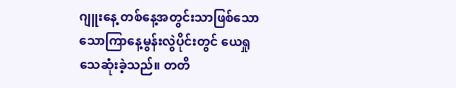ဂျူးနေ့ တစ်နေ့အတွင်းသာဖြစ်သော သောကြာနေ့မွန်းလွဲပိုင်းတွင် ယေရှုသေဆုံးခဲ့သည်။ တတိ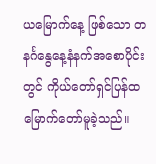ယမြောက်နေ့ ဖြစ်သော တနင်္ဂနွေနေ့နံနက်အစောပိုင်းတွင် ကိုယ်တော်ရှင်ပြန်ထမြောက်တော်မူခဲ့သည်။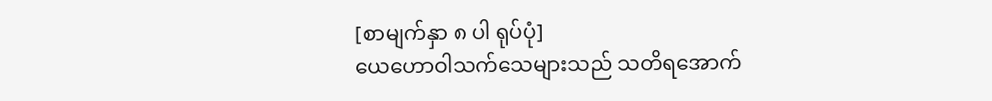[စာမျက်နှာ ၈ ပါ ရုပ်ပုံ]
ယေဟောဝါသက်သေများသည် သတိရအောက်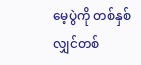မေ့ပွဲကို တစ်နှစ်လျှင်တစ်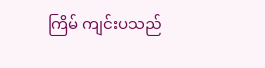ကြိမ် ကျင်းပသည်